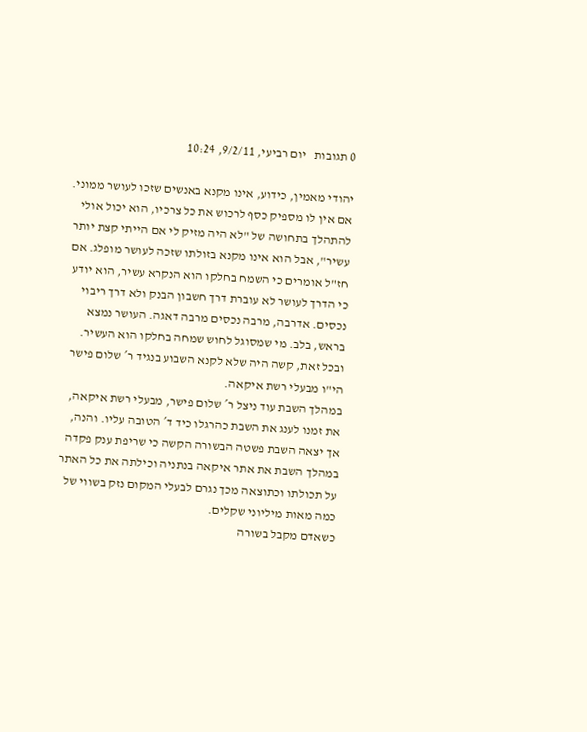0 תגובות   יום רביעי, 9/2/11, 10:24

יהודי מאמין, כידוע, אינו מקנא באנשים שזכו לעושר ממוני. אם אין לו מספיק כסף לרכוש את כל צרכיו, הוא יכול אולי להתהלך בתחושה של "לא היה מזיק לי אם הייתי קצת יותר עשיר", אבל הוא אינו מקנא בזולתו שזכה לעושר מופלג. אם חז"ל אומרים כי השמח בחלקו הוא הנקרא עשיר, הוא יודע כי הדרך לעושר לא עוברת דרך חשבון הבנק ולא דרך ריבוי נכסים. אדרבה, מרבה נכסים מרבה דאגה. העושר נמצא בראש, בלב. מי שמסוגל לחוש שמחה בחלקו הוא העשיר.
ובכל זאת, קשה היה שלא לקנא השבוע בנגיד ר´ שלום פישר הי"ו מבעלי רשת איקאה.
במהלך השבת עוד ניצל ר´ שלום פישר, מבעלי רשת איקאה, את זמנו לענג את השבת כהרגלו כיד ד´ הטובה עליו. והנה, אך יצאה השבת פשטה הבשורה הקשה כי שריפת ענק פקדה במהלך השבת את אתר איקאה בנתניה וכילתה את כל האתר על תכולתו וכתוצאה מכך נגרם לבעלי המקום נזק בשווי של כמה מאות מיליוני שקלים.
כשאדם מקבל בשורה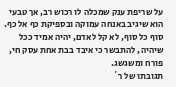על שריפת ענק שמכלה לו רכוש רב, אך טבעי הוא שיגיב באנחה עמוקה ובספיקת כף אל כף. סוף כל סוף, לא קל לאדם, יהיה אמיד ככל שיהיה, להתבשר כי איבד בבת אחת עסק חי, פורח ומשגשג.
תגובתו של ר´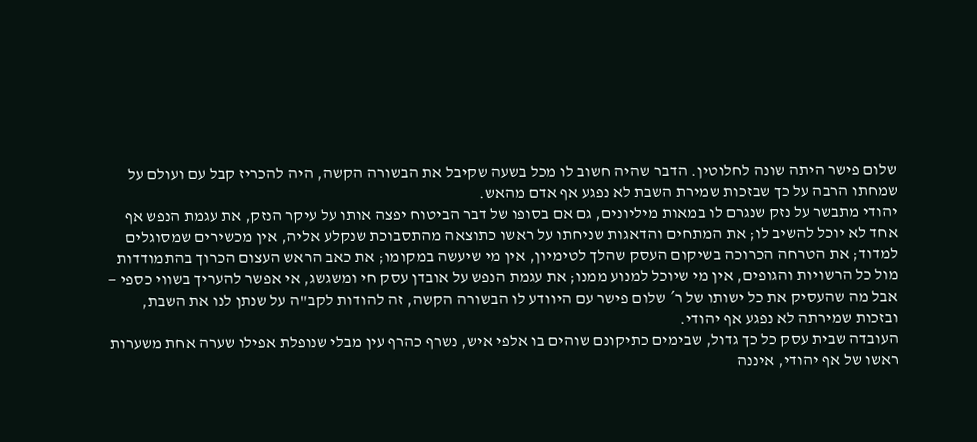שלום פישר היתה שונה לחלוטין. הדבר שהיה חשוב לו מכל בשעה שקיבל את הבשורה הקשה, היה להכריז קבל עם ועולם על שמחתו הרבה על כך שבזכות שמירת השבת לא נפגע אף אדם מהאש.
יהודי מתבשר על נזק שנגרם לו במאות מיליונים, גם אם בסופו של דבר הביטוח יפצה אותו על עיקר הנזק, את עגמת הנפש אף אחד לא יוכל להשיב לו; את המתחים והדאגות שניחתו על ראשו כתוצאה מהתסבוכת שנקלע אליה, אין מכשירים שמסוגלים למדוד; את הטרחה הכרוכה בשיקום העסק שהלך לטימיון, אין מי שיעשה במקומו; את כאב הראש העצום הכרוך בהתמודדות מול כל הרשויות והגופים, אין מי שיוכל למנוע ממנו; את עגמת הנפש על אובדן עסק חי ומשגשג, אי אפשר להעריך בשווי כספי — אבל מה שהעסיק את כל ישותו של ר´ שלום פישר עם היוודע לו הבשורה הקשה, זה להודות לקב"ה על שנתן לנו את השבת, ובזכות שמירתה לא נפגע אף יהודי.
העובדה שבית עסק כל כך גדול, שבימים כתיקונם שוהים בו אלפי איש, נשרף כהרף עין מבלי שנופלת אפילו שערה אחת משערות ראשו של אף יהודי, איננה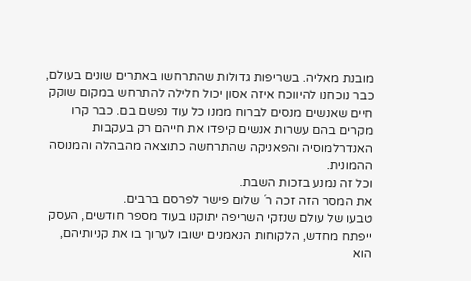מובנת מאליה. בשריפות גדולות שהתרחשו באתרים שונים בעולם, כבר נוכחנו להיווכח איזה אסון יכול חלילה להתרחש במקום שוקק חיים שאנשים מנסים לברוח ממנו כל עוד נפשם בם. כבר קרו מקרים בהם עשרות אנשים קיפדו את חייהם רק בעקבות האנדרלמוסיה והפאניקה שהתרחשה כתוצאה מהבהלה והמנוסה ההמונית.
וכל זה נמנע בזכות השבת.
את המסר הזה זכה ר´ שלום פישר לפרסם ברבים.
טבעו של עולם שנזקי השריפה יתוקנו בעוד מספר חודשים, העסק ייפתח מחדש, הלקוחות הנאמנים ישובו לערוך בו את קניותיהם, הוא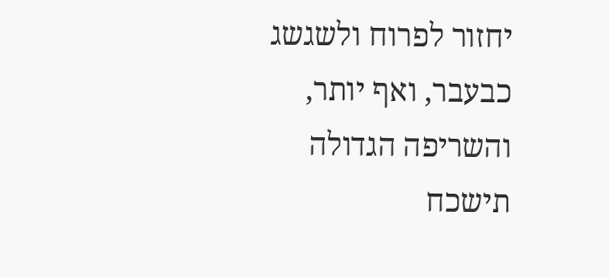יחזור לפרוח ולשגשג כבעבר, ואף יותר, והשריפה הגדולה תישכח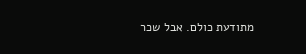מתודעת כולם. אבל שכר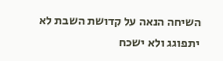השיחה הנאה על קדושת השבת לא יתפוגג ולא ישכח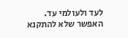לעד ולעולמי עד.
האפשר שלא להתקנא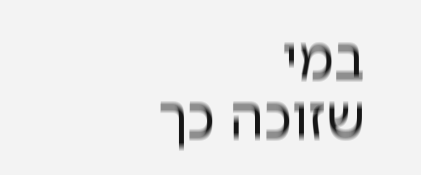במי שזוכה כך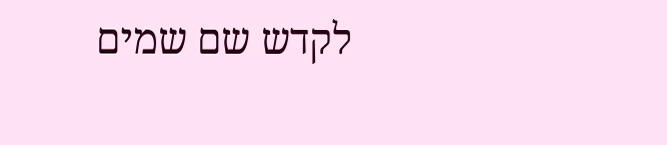לקדש שם שמים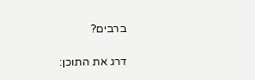ברבים?

דרג את התוכן: